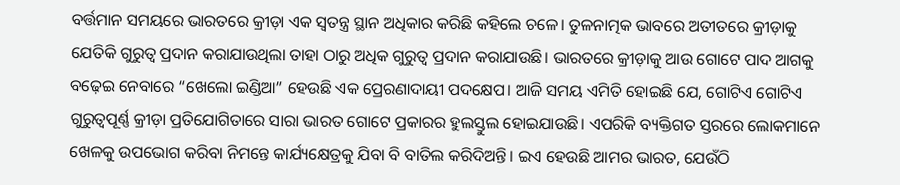ବର୍ତ୍ତମାନ ସମୟରେ ଭାରତରେ କ୍ରୀଡ଼ା ଏକ ସ୍ୱତନ୍ତ୍ର ସ୍ଥାନ ଅଧିକାର କରିଛି କହିଲେ ଚଳେ। ତୁଳନାତ୍ମକ ଭାବରେ ଅତୀତରେ କ୍ରୀଡ଼ାକୁ ଯେତିକି ଗୁରୁତ୍ୱ ପ୍ରଦାନ କରାଯାଉଥିଲା ତାହା ଠାରୁ ଅଧିକ ଗୁରୁତ୍ୱ ପ୍ରଦାନ କରାଯାଉଛି। ଭାରତରେ କ୍ରୀଡ଼ାକୁ ଆଉ ଗୋଟେ ପାଦ ଆଗକୁ ବଢ଼େଇ ନେବାରେ “ଖେଲୋ ଇଣ୍ଡିଆ” ହେଉଛି ଏକ ପ୍ରେରଣାଦାୟୀ ପଦକ୍ଷେପ। ଆଜି ସମୟ ଏମିତି ହୋଇଛି ଯେ, ଗୋଟିଏ ଗୋଟିଏ ଗୁରୁତ୍ୱପୂର୍ଣ୍ଣ କ୍ରୀଡ଼ା ପ୍ରତିଯୋଗିତାରେ ସାରା ଭାରତ ଗୋଟେ ପ୍ରକାରର ହୁଲସ୍ତୁଲ ହୋଇଯାଉଛି। ଏପରିକି ବ୍ୟକ୍ତିଗତ ସ୍ତରରେ ଲୋକମାନେ ଖେଳକୁ ଉପଭୋଗ କରିବା ନିମନ୍ତେ କାର୍ଯ୍ୟକ୍ଷେତ୍ରକୁ ଯିବା ବି ବାତିଲ କରିଦିଅନ୍ତି। ଇଏ ହେଉଛି ଆମର ଭାରତ, ଯେଉଁଠି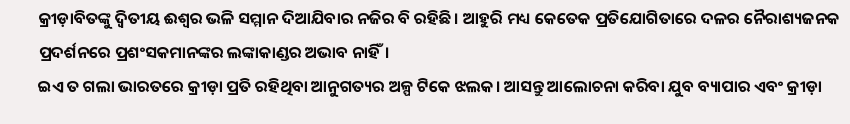କ୍ରୀଡ଼ାବିତଙ୍କୁ ଦ୍ଵିତୀୟ ଈଶ୍ୱର ଭଳି ସମ୍ମାନ ଦିଆଯିବାର ନଜିର ବି ରହିଛି। ଆହୁରି ମଧ୍ୟ କେତେକ ପ୍ରତିଯୋଗିତାରେ ଦଳର ନୈରାଶ୍ୟଜନକ ପ୍ରଦର୍ଶନରେ ପ୍ରଶଂସକମାନଙ୍କର ଲଙ୍କାକାଣ୍ଡର ଅଭାବ ନାହିଁ।
ଇଏ ତ ଗଲା ଭାରତରେ କ୍ରୀଡ଼ା ପ୍ରତି ରହିଥିବା ଆନୁଗତ୍ୟର ଅଳ୍ପ ଟିକେ ଝଲକ। ଆସନ୍ତୁ ଆଲୋଚନା କରିବା ଯୁବ ବ୍ୟାପାର ଏବଂ କ୍ରୀଡ଼ା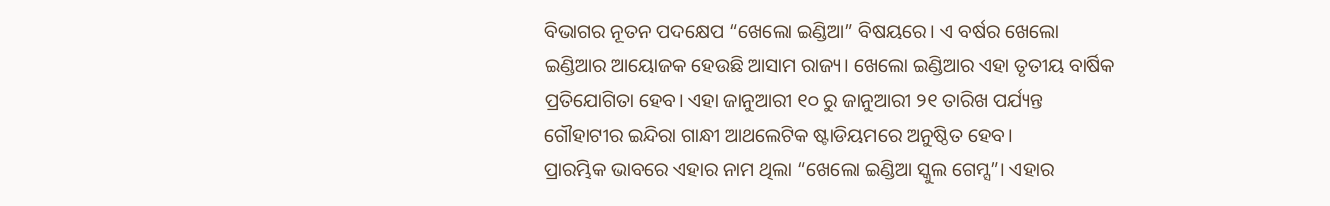ବିଭାଗର ନୂତନ ପଦକ୍ଷେପ “ଖେଲୋ ଇଣ୍ଡିଆ” ବିଷୟରେ। ଏ ବର୍ଷର ଖେଲୋ ଇଣ୍ଡିଆର ଆୟୋଜକ ହେଉଛି ଆସାମ ରାଜ୍ୟ। ଖେଲୋ ଇଣ୍ଡିଆର ଏହା ତୃତୀୟ ବାର୍ଷିକ ପ୍ରତିଯୋଗିତା ହେବ। ଏହା ଜାନୁଆରୀ ୧୦ ରୁ ଜାନୁଆରୀ ୨୧ ତାରିଖ ପର୍ଯ୍ୟନ୍ତ ଗୌହାଟୀର ଇନ୍ଦିରା ଗାନ୍ଧୀ ଆଥଲେଟିକ ଷ୍ଟାଡିୟମରେ ଅନୁଷ୍ଠିତ ହେବ।
ପ୍ରାରମ୍ଭିକ ଭାବରେ ଏହାର ନାମ ଥିଲା “ଖେଲୋ ଇଣ୍ଡିଆ ସ୍କୁଲ ଗେମ୍ସ”। ଏହାର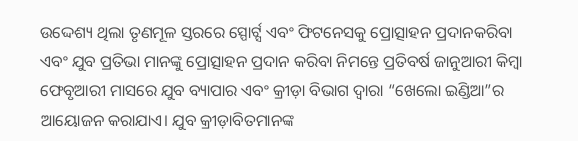ଉଦ୍ଦେଶ୍ୟ ଥିଲା ତୃଣମୂଳ ସ୍ତରରେ ସ୍ପୋର୍ଟ୍ସ ଏବଂ ଫିଟନେସକୁ ପ୍ରୋତ୍ସାହନ ପ୍ରଦାନକରିବା ଏବଂ ଯୁବ ପ୍ରତିଭା ମାନଙ୍କୁ ପ୍ରୋତ୍ସାହନ ପ୍ରଦାନ କରିବା ନିମନ୍ତେ ପ୍ରତିବର୍ଷ ଜାନୁଆରୀ କିମ୍ବା ଫେବୃଆରୀ ମାସରେ ଯୁବ ବ୍ୟାପାର ଏବଂ କ୍ରୀଡ଼ା ବିଭାଗ ଦ୍ୱାରା “ଖେଲୋ ଇଣ୍ଡିଆ”ର ଆୟୋଜନ କରାଯାଏ। ଯୁବ କ୍ରୀଡ଼ାବିତମାନଙ୍କ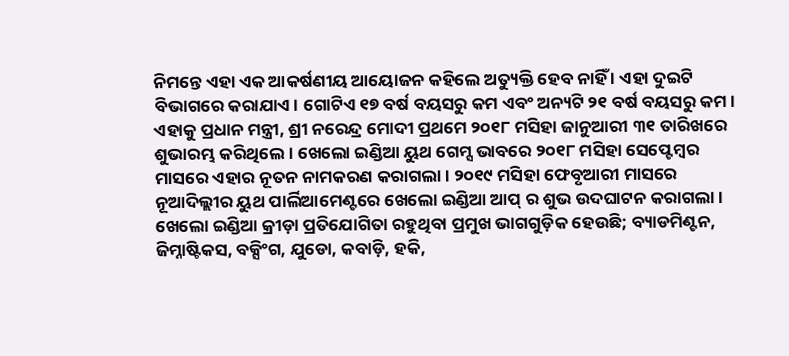ନିମନ୍ତେ ଏହା ଏକ ଆକର୍ଷଣୀୟ ଆୟୋଜନ କହିଲେ ଅତ୍ୟୁକ୍ତି ହେବ ନାହିଁ । ଏହା ଦୁଇଟି ବିଭାଗରେ କରାଯାଏ। ଗୋଟିଏ ୧୭ ବର୍ଷ ବୟସରୁ କମ ଏବଂ ଅନ୍ୟଟି ୨୧ ବର୍ଷ ବୟସରୁ କମ। ଏହାକୁ ପ୍ରଧାନ ମନ୍ତ୍ରୀ, ଶ୍ରୀ ନରେନ୍ଦ୍ର ମୋଦୀ ପ୍ରଥମେ ୨୦୧୮ ମସିହା ଜାନୁଆରୀ ୩୧ ତାରିଖରେ ଶୁଭାରମ୍ଭ କରିଥିଲେ। ଖେଲୋ ଇଣ୍ଡିଆ ୟୁଥ ଗେମ୍ସ ଭାବରେ ୨୦୧୮ ମସିହା ସେପ୍ଟେମ୍ବର ମାସରେ ଏହାର ନୂତନ ନାମକରଣ କରାଗଲା। ୨୦୧୯ ମସିହା ଫେବୃଆରୀ ମାସରେ ନୂଆଦିଲ୍ଲୀର ୟୁଥ ପାର୍ଲିଆମେଣ୍ଟରେ ଖେଲୋ ଇଣ୍ଡିଆ ଆପ୍ ର ଶୁଭ ଉଦଘାଟନ କରାଗଲା। ଖେଲୋ ଇଣ୍ଡିଆ କ୍ରୀଡ଼ା ପ୍ରତିଯୋଗିତା ରହୁଥିବା ପ୍ରମୁଖ ଭାଗଗୁଡ଼ିକ ହେଉଛି; ବ୍ୟାଡମିଣ୍ଟନ, ଜିମ୍ନାଷ୍ଟିକସ, ବକ୍ସିଂଗ, ଯୁଡୋ, କବାଡ଼ି, ହକି,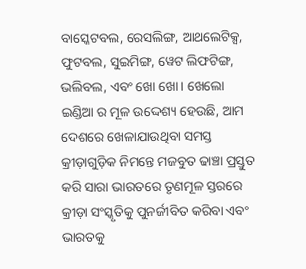ବାସ୍କେଟବଲ, ରେସଲିଙ୍ଗ, ଆଥଲେଟିକ୍ସ, ଫୁଟବଲ, ସୁଇମିଙ୍ଗ, ୱେଟ ଲିଫଟିଙ୍ଗ, ଭଲିବଲ, ଏବଂ ଖୋ ଖୋ। ଖେଲୋ ଇଣ୍ଡିଆ ର ମୂଳ ଉଦ୍ଦେଶ୍ୟ ହେଉଛି, ଆମ ଦେଶରେ ଖେଳାଯାଉଥିବା ସମସ୍ତ କ୍ରୀଡ଼ାଗୁଡ଼ିକ ନିମନ୍ତେ ମଜବୁତ ଢାଞ୍ଚା ପ୍ରସ୍ତୁତ କରି ସାରା ଭାରତରେ ତୃଣମୂଳ ସ୍ତରରେ କ୍ରୀଡ଼ା ସଂସ୍କୃତିକୁ ପୁନର୍ଜୀବିତ କରିବା ଏବଂ ଭାରତକୁ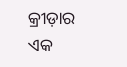କ୍ରୀଡ଼ାର ଏକ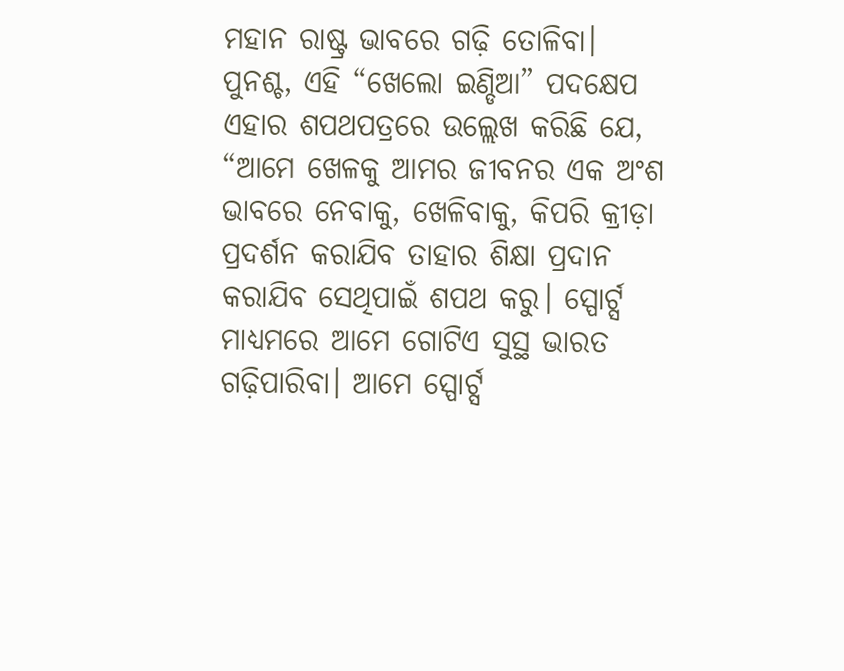ମହାନ ରାଷ୍ଟ୍ର ଭାବରେ ଗଢ଼ି ତୋଳିବା।
ପୁନଶ୍ଚ, ଏହି “ଖେଲୋ ଇଣ୍ଡିଆ” ପଦକ୍ଷେପ ଏହାର ଶପଥପତ୍ରରେ ଉଲ୍ଲେଖ କରିଛି ଯେ, “ଆମେ ଖେଳକୁ ଆମର ଜୀବନର ଏକ ଅଂଶ ଭାବରେ ନେବାକୁ, ଖେଳିବାକୁ, କିପରି କ୍ରୀଡ଼ା ପ୍ରଦର୍ଶନ କରାଯିବ ତାହାର ଶିକ୍ଷା ପ୍ରଦାନ କରାଯିବ ସେଥିପାଇଁ ଶପଥ କରୁ। ସ୍ପୋର୍ଟ୍ସ ମାଧ୍ୟମରେ ଆମେ ଗୋଟିଏ ସୁସ୍ଥ ଭାରତ ଗଢ଼ିପାରିବା। ଆମେ ସ୍ପୋର୍ଟ୍ସ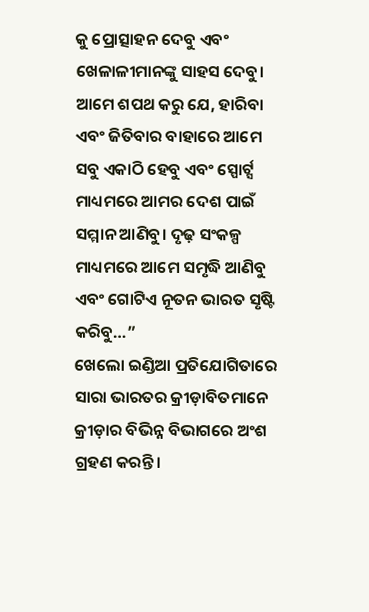କୁ ପ୍ରୋତ୍ସାହନ ଦେବୁ ଏବଂ ଖେଳାଳୀମାନଙ୍କୁ ସାହସ ଦେବୁ। ଆମେ ଶପଥ କରୁ ଯେ, ହାରିବା ଏବଂ ଜିତିବାର ବାହାରେ ଆମେ ସବୁ ଏକାଠି ହେବୁ ଏବଂ ସ୍ପୋର୍ଟ୍ସ ମାଧ୍ୟମରେ ଆମର ଦେଶ ପାଇଁ ସମ୍ମାନ ଆଣିବୁ। ଦୃଢ଼ ସଂକଳ୍ପ ମାଧ୍ୟମରେ ଆମେ ସମୃଦ୍ଧି ଆଣିବୁ ଏବଂ ଗୋଟିଏ ନୂତନ ଭାରତ ସୃଷ୍ଟି କରିବୁ…”
ଖେଲୋ ଇଣ୍ଡିଆ ପ୍ରତିଯୋଗିତାରେ ସାରା ଭାରତର କ୍ରୀଡ଼ାବିତମାନେ କ୍ରୀଡ଼ାର ବିଭିନ୍ନ ବିଭାଗରେ ଅଂଶ ଗ୍ରହଣ କରନ୍ତି।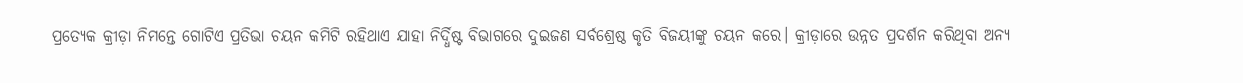ପ୍ରତ୍ୟେକ କ୍ରୀଡ଼ା ନିମନ୍ତେ ଗୋଟିଏ ପ୍ରତିଭା ଚୟନ କମିଟି ରହିଥାଏ ଯାହା ନିର୍ଦ୍ଧିଷ୍ଟ ବିଭାଗରେ ଦୁଇଜଣ ସର୍ବଶ୍ରେଷ୍ଠ କୃତି ବିଜୟୀଙ୍କୁ ଚୟନ କରେ। କ୍ରୀଡ଼ାରେ ଉନ୍ନତ ପ୍ରଦର୍ଶନ କରିଥିବା ଅନ୍ୟ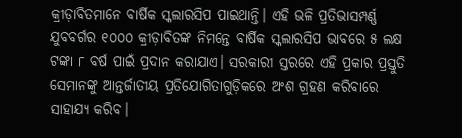କ୍ରୀଡ଼ାବିତମାନେ ବାର୍ଷିକ ସ୍କଲାରସିପ ପାଇଥାନ୍ତି। ଏହି ଭଳି ପ୍ରତିଭାସମ୍ପର୍ଣ୍ଣ ଯୁବବର୍ଗର ୧୦୦୦ କ୍ରୀଡ଼ାବିତଙ୍କ ନିମନ୍ତେ ବାର୍ଷିକ ସ୍କଲାରସିପ ଭାବରେ ୫ ଲକ୍ଷ ଟଙ୍କା ୮ ବର୍ଷ ପାଇଁ ପ୍ରଦାନ କରାଯାଏ। ସରକାରୀ ସ୍ତରରେ ଏହି ପ୍ରକାର ପ୍ରସ୍ତୁତି ସେମାନଙ୍କୁ ଆନ୍ତର୍ଜାତୀୟ ପ୍ରତିଯୋଗିତାଗୁଡ଼ିକରେ ଅଂଶ ଗ୍ରହଣ କରିବାରେ ସାହାଯ୍ୟ କରିବ।